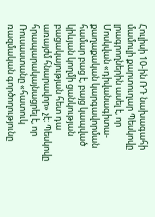Հուլիսի 10-ին ՌԴ նախագահի մամուլի քարտուղար Պեսկովը լրագրողներին ասել է, որ Մոսկվան «դիվանագիտա-քաղաքական կարգավորման համար բաց է, բայց կապված կիևյան կողմի ցանկության բացակայության հետ դա առայժմ հնարավոր» չէ։ Պեսկովը հրապարակայնացրել է, որ Ռուսաստանը «հատուկ ռազմական գործողությունը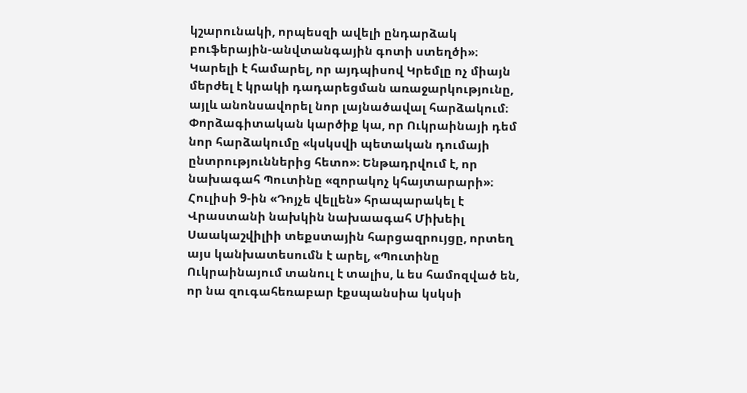կշարունակի, որպեսզի ավելի ընդարձակ բուֆերային-անվտանգային գոտի ստեղծի»։
Կարելի է համարել, որ այդպիսով Կրեմլը ոչ միայն մերժել է կրակի դադարեցման առաջարկությունը, այլև անոնսավորել նոր լայնածավալ հարձակում։ Փորձագիտական կարծիք կա, որ Ուկրաինայի դեմ նոր հարձակումը «կսկսվի պետական դումայի ընտրություններից հետո»։ Ենթադրվում է, որ նախագահ Պուտինը «զորակոչ կհայտարարի»։
Հուլիսի 9-ին «Դոյչե վելլեն» հրապարակել է Վրաստանի նախկին նախաագահ Միխեիլ Սաակաշվիլիի տեքստային հարցազրույցը, որտեղ այս կանխատեսումն է արել, «Պուտինը Ուկրաինայում տանուլ է տալիս, և ես համոզված են, որ նա զուգահեռաբար էքսպանսիա կսկսի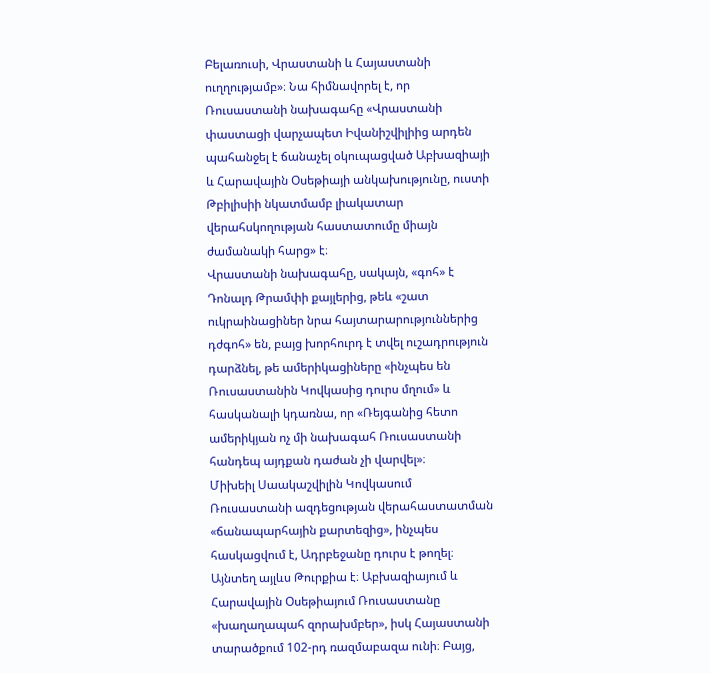Բելառուսի, Վրաստանի և Հայաստանի ուղղությամբ»։ Նա հիմնավորել է, որ Ռուսաստանի նախագահը «Վրաստանի փաստացի վարչապետ Իվանիշվիլիից արդեն պահանջել է ճանաչել օկուպացված Աբխազիայի և Հարավային Օսեթիայի անկախությունը, ուստի Թբիլիսիի նկատմամբ լիակատար վերահսկողության հաստատումը միայն ժամանակի հարց» է։
Վրաստանի նախագահը, սակայն, «գոհ» է Դոնալդ Թրամփի քայլերից, թեև «շատ ուկրաինացիներ նրա հայտարարություններից դժգոհ» են, բայց խորհուրդ է տվել ուշադրություն դարձնել, թե ամերիկացիները «ինչպես են Ռուսաստանին Կովկասից դուրս մղում» և հասկանալի կդառնա, որ «Ռեյգանից հետո ամերիկյան ոչ մի նախագահ Ռուսաստանի հանդեպ այդքան դաժան չի վարվել»։
Միխեիլ Սաակաշվիլին Կովկասում Ռուսաստանի ազդեցության վերահաստատման «ճանապարհային քարտեզից», ինչպես հասկացվում է, Ադրբեջանը դուրս է թողել։ Այնտեղ այլևս Թուրքիա է։ Աբխազիայում և Հարավային Օսեթիայում Ռուսաստանը «խաղաղապահ զորախմբեր», իսկ Հայաստանի տարածքում 102-րդ ռազմաբազա ունի։ Բայց,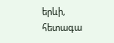երևի, հետագա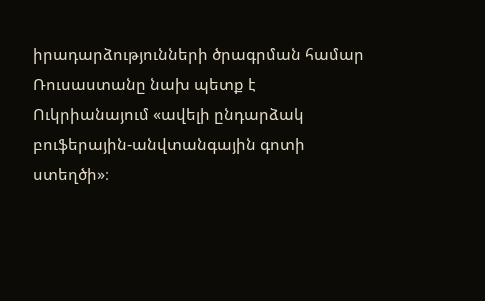իրադարձությունների ծրագրման համար Ռուսաստանը նախ պետք է Ուկրիանայում «ավելի ընդարձակ բուֆերային-անվտանգային գոտի ստեղծի»։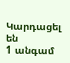Կարդացել են
1 անգամ